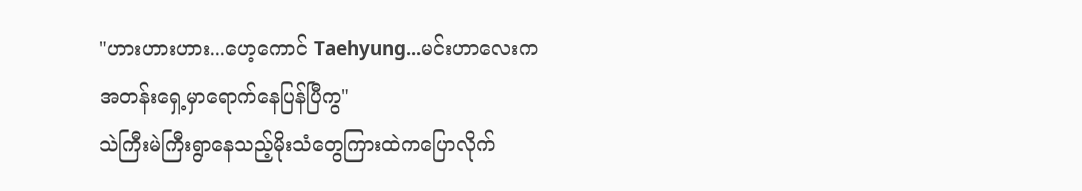"ဟားဟားဟား...ဟေ့ကောင် Taehyung...မင်းဟာလေးကအတန်းရှေ့မှာရောက်နေပြန်ပြီကွ"
သဲကြီးမဲကြီးရွာနေသည့်မိုးသံတွေကြားထဲကပြောလိုက်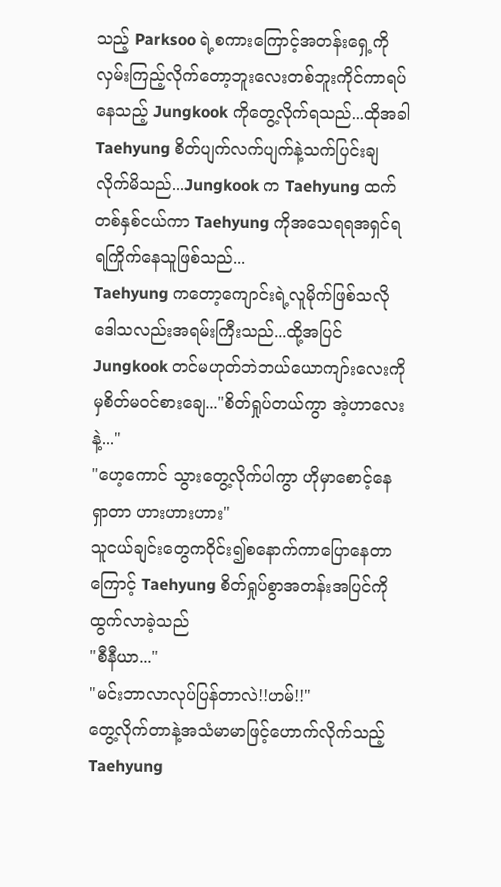သည့် Parksoo ရဲ့စကားကြောင့်အတန်းရှေ့ကိုလှမ်းကြည့်လိုက်တော့ဘူးလေးတစ်ဘူးကိုင်ကာရပ်နေသည့် Jungkook ကိုတွေ့လိုက်ရသည်...ထိုအခါ Taehyung စိတ်ပျက်လက်ပျက်နဲ့သက်ပြင်းချလိုက်မိသည်...Jungkook က Taehyung ထက်တစ်နှစ်ငယ်ကာ Taehyung ကိုအသေရရအရှင်ရရကြိုက်နေသူဖြစ်သည်...
Taehyung ကတော့ကျောင်းရဲ့လူမိုက်ဖြစ်သလိုဒေါသလည်းအရမ်းကြီးသည်...ထို့အပြင် Jungkook တင်မဟုတ်ဘဲဘယ်ယောကျာ်းလေးကိုမှစိတ်မဝင်စားချေ..."စိတ်ရှုပ်တယ်ကွာ အဲ့ဟာလေးနဲ့..."
"ဟေ့ကောင် သွားတွေ့လိုက်ပါကွာ ဟိုမှာစောင့်နေရှာတာ ဟားဟားဟား"
သူငယ်ချင်းတွေကဝိုင်း၍စနောက်ကာပြောနေတာကြောင့် Taehyung စိတ်ရှုပ်စွာအတန်းအပြင်ကိုထွက်လာခဲ့သည်
"စီနီယာ..."
"မင်းဘာလာလုပ်ပြန်တာလဲ!!ဟမ်!!"
တွေ့လိုက်တာနဲ့အသံမာမာဖြင့်ဟောက်လိုက်သည့် Taehyung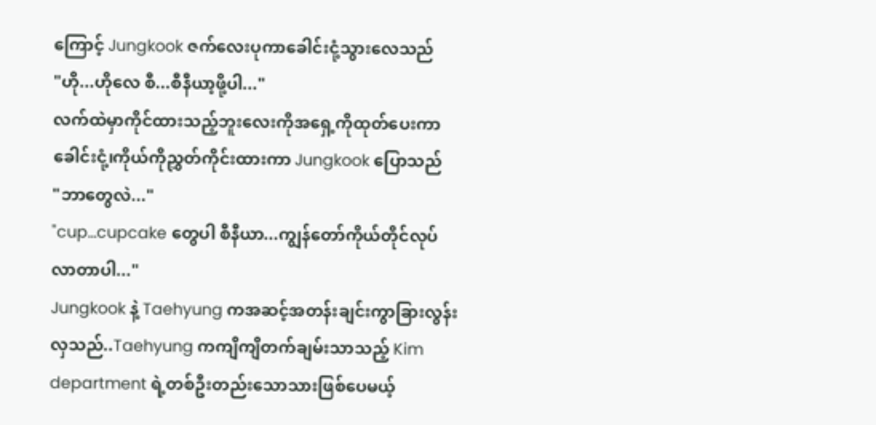ကြောင့် Jungkook ဇက်လေးပုကာခေါင်းငုံ့သွားလေသည်
"ဟို...ဟိုလေ စီ...စီနီယာ့ဖို့ပါ..."
လက်ထဲမှာကိုင်ထားသည့်ဘူးလေးကိုအရှေ့ကိုထုတ်ပေးကာခေါင်းငုံ့၊ကိုယ်ကိုညွှတ်ကိုင်းထားကာ Jungkook ပြောသည်
"ဘာတွေလဲ..."
"cup...cupcake တွေပါ စီနီယာ...ကျွန်တော်ကိုယ်တိုင်လုပ်လာတာပါ..."
Jungkook နဲ့ Taehyung ကအဆင့်အတန်းချင်းကွာခြားလွန်းလှသည်..Taehyung ကကျိကျိတက်ချမ်းသာသည့် Kim department ရဲ့တစ်ဦးတည်းသောသားဖြစ်ပေမယ့်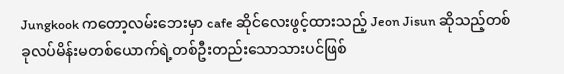Jungkook ကတော့လမ်းဘေးမှာ cafe ဆိုင်လေးဖွင့်ထားသည့် Jeon Jisun ဆိုသည့်တစ်ခုလပ်မိန်းမတစ်ယောက်ရဲ့တစ်ဦးတည်းသောသားပင်ဖြစ်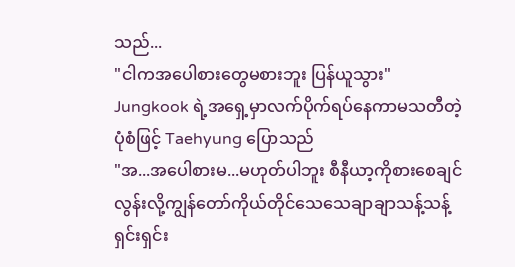သည်...
"ငါကအပေါစားတွေမစားဘူး ပြန်ယူသွား"
Jungkook ရဲ့အရှေ့မှာလက်ပိုက်ရပ်နေကာမသတီတဲ့ပုံစံဖြင့် Taehyung ပြောသည်
"အ...အပေါစားမ...မဟုတ်ပါဘူး စီနီယာ့ကိုစားစေချင်လွန်းလို့ကျွန်တော်ကိုယ်တိုင်သေသေချာချာသန့်သန့်ရှင်းရှင်း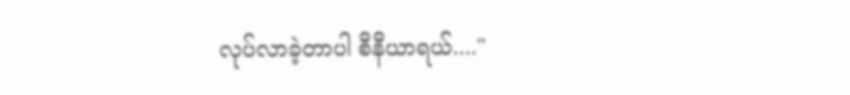လုပ်လာခဲ့တာပါ စီနီယာရယ်...."